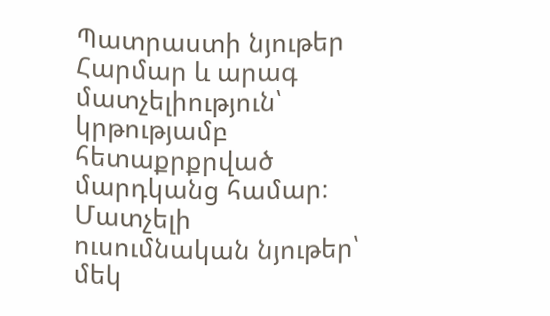Պատրաստի նյութեր
Հարմար և արագ մատչելիություն՝ կրթությամբ հետաքրքրված մարդկանց համար։
Մատչելի ուսումնական նյութեր՝ մեկ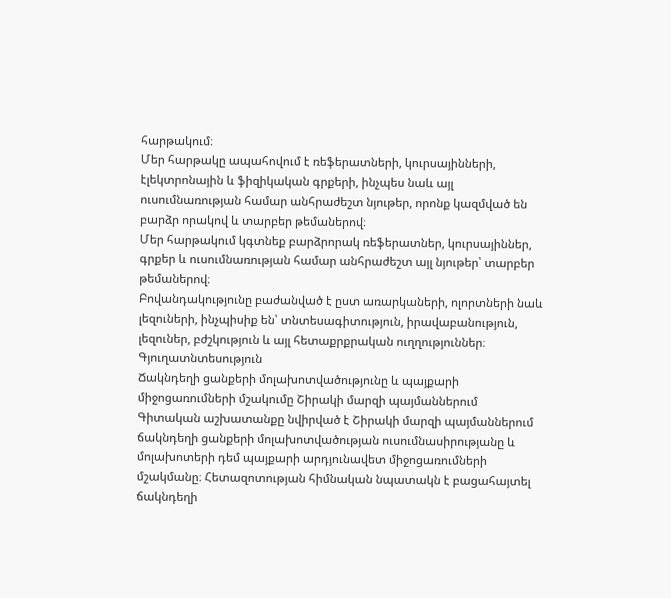հարթակում։
Մեր հարթակը ապահովում է ռեֆերատների, կուրսայինների, էլեկտրոնային և ֆիզիկական գրքերի, ինչպես նաև այլ ուսումնառության համար անհրաժեշտ նյութեր, որոնք կազմված են բարձր որակով և տարբեր թեմաներով։
Մեր հարթակում կգտնեք բարձրորակ ռեֆերատներ, կուրսայիններ, գրքեր և ուսումնառության համար անհրաժեշտ այլ նյութեր՝ տարբեր թեմաներով։
Բովանդակությունը բաժանված է ըստ առարկաների, ոլորտների նաև լեզուների, ինչպիսիք են՝ տնտեսագիտություն, իրավաբանություն, լեզուներ, բժշկություն և այլ հետաքրքրական ուղղություններ։
Գյուղատնտեսություն
Ճակնդեղի ցանքերի մոլախոտվածությունը և պայքարի միջոցառումների մշակումը Շիրակի մարզի պայմաններում
Գիտական աշխատանքը նվիրված է Շիրակի մարզի պայմաններում ճակնդեղի ցանքերի մոլախոտվածության ուսումնասիրությանը և մոլախոտերի դեմ պայքարի արդյունավետ միջոցառումների մշակմանը։ Հետազոտության հիմնական նպատակն է բացահայտել ճակնդեղի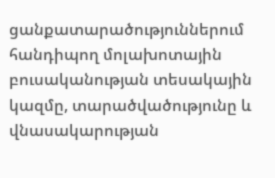ցանքատարածություններում հանդիպող մոլախոտային բուսականության տեսակային կազմը, տարածվածությունը և վնասակարության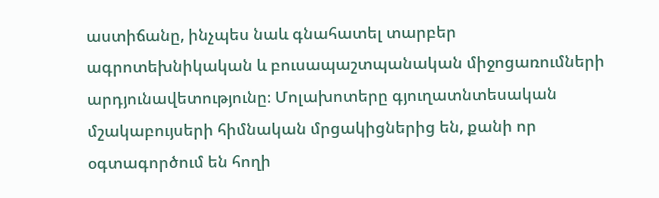աստիճանը, ինչպես նաև գնահատել տարբեր ագրոտեխնիկական և բուսապաշտպանական միջոցառումների արդյունավետությունը։ Մոլախոտերը գյուղատնտեսական մշակաբույսերի հիմնական մրցակիցներից են, քանի որ օգտագործում են հողի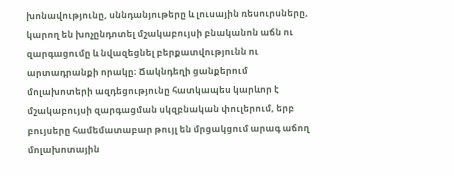խոնավությունը, սննդանյութերը և լուսային ռեսուրսները, կարող են խոչընդոտել մշակաբույսի բնականոն աճն ու զարգացումը և նվազեցնել բերքատվությունն ու արտադրանքի որակը։ Ճակնդեղի ցանքերում մոլախոտերի ազդեցությունը հատկապես կարևոր է մշակաբույսի զարգացման սկզբնական փուլերում, երբ բույսերը համեմատաբար թույլ են մրցակցում արագ աճող մոլախոտային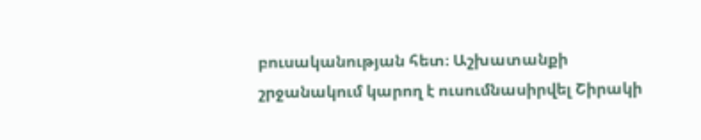բուսականության հետ։ Աշխատանքի շրջանակում կարող է ուսումնասիրվել Շիրակի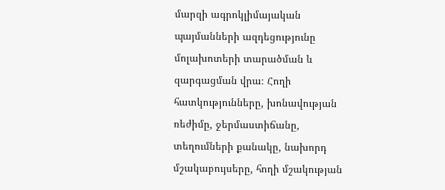մարզի ագրոկլիմայական պայմանների ազդեցությունը մոլախոտերի տարածման և զարգացման վրա։ Հողի հատկությունները, խոնավության ռեժիմը, ջերմաստիճանը, տեղումների քանակը, նախորդ մշակաբույսերը, հողի մշակության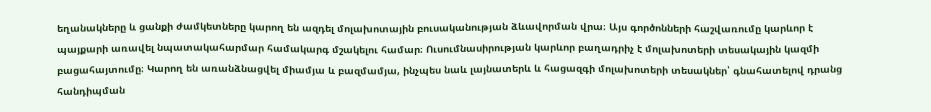եղանակները և ցանքի ժամկետները կարող են ազդել մոլախոտային բուսականության ձևավորման վրա։ Այս գործոնների հաշվառումը կարևոր է պայքարի առավել նպատակահարմար համակարգ մշակելու համար։ Ուսումնասիրության կարևոր բաղադրիչ է մոլախոտերի տեսակային կազմի բացահայտումը։ Կարող են առանձնացվել միամյա և բազմամյա, ինչպես նաև լայնատերև և հացազգի մոլախոտերի տեսակներ՝ գնահատելով դրանց հանդիպման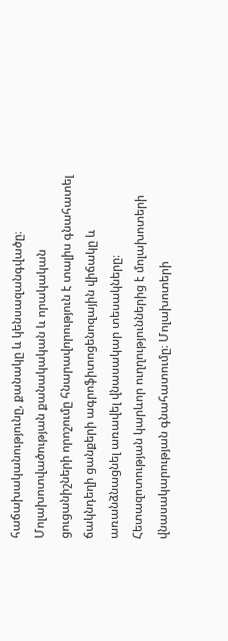հաճախականությունը, քանակը և կենսազանգվածը։ Մոլախոտվածության քանակական և որակական ցուցանիշների որոշումը հնարավորություն է տալիս գնահատել ճակնդեղի ցանքերի ագրոֆիտոցենոզային վիճակը և առանձնացնել առավել վնասակար տեսակները։ Հետազոտության կարևոր ուղղություններից է մոլախոտերի վնասակարության գնահատումը։ Մոլախոտերի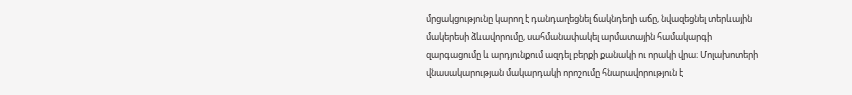մրցակցությունը կարող է դանդաղեցնել ճակնդեղի աճը, նվազեցնել տերևային մակերեսի ձևավորումը, սահմանափակել արմատային համակարգի զարգացումը և արդյունքում ազդել բերքի քանակի ու որակի վրա։ Մոլախոտերի վնասակարության մակարդակի որոշումը հնարավորություն է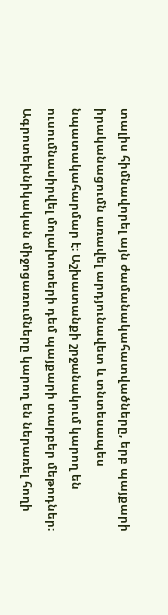տալիս հիմնավորել այն ժամանակահատվածները, երբ պայքարի իրականացումն առավել արդյունավետ և տնտեսապես նպատակահարմար է։ Աշխատանքի շրջանակում կարող են ուսումնասիրվել մոլախոտերի դեմ պայքարի տարբեր մեթոդներ։ Ագրոտեխնիկական միջոցառումները կարող են ներառել հողի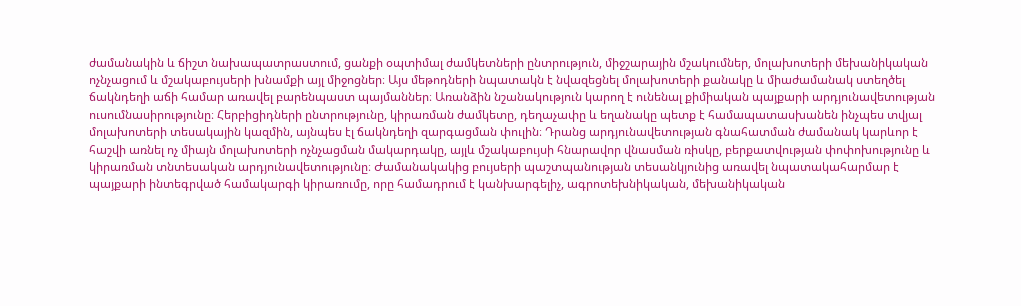ժամանակին և ճիշտ նախապատրաստում, ցանքի օպտիմալ ժամկետների ընտրություն, միջշարային մշակումներ, մոլախոտերի մեխանիկական ոչնչացում և մշակաբույսերի խնամքի այլ միջոցներ։ Այս մեթոդների նպատակն է նվազեցնել մոլախոտերի քանակը և միաժամանակ ստեղծել ճակնդեղի աճի համար առավել բարենպաստ պայմաններ։ Առանձին նշանակություն կարող է ունենալ քիմիական պայքարի արդյունավետության ուսումնասիրությունը։ Հերբիցիդների ընտրությունը, կիրառման ժամկետը, դեղաչափը և եղանակը պետք է համապատասխանեն ինչպես տվյալ մոլախոտերի տեսակային կազմին, այնպես էլ ճակնդեղի զարգացման փուլին։ Դրանց արդյունավետության գնահատման ժամանակ կարևոր է հաշվի առնել ոչ միայն մոլախոտերի ոչնչացման մակարդակը, այլև մշակաբույսի հնարավոր վնասման ռիսկը, բերքատվության փոփոխությունը և կիրառման տնտեսական արդյունավետությունը։ Ժամանակակից բույսերի պաշտպանության տեսանկյունից առավել նպատակահարմար է պայքարի ինտեգրված համակարգի կիրառումը, որը համադրում է կանխարգելիչ, ագրոտեխնիկական, մեխանիկական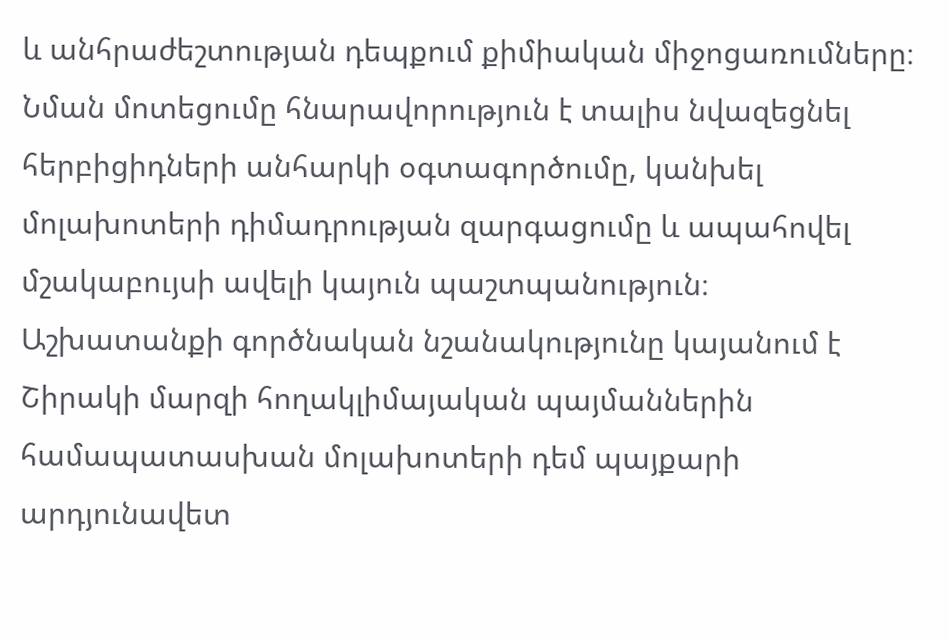և անհրաժեշտության դեպքում քիմիական միջոցառումները։ Նման մոտեցումը հնարավորություն է տալիս նվազեցնել հերբիցիդների անհարկի օգտագործումը, կանխել մոլախոտերի դիմադրության զարգացումը և ապահովել մշակաբույսի ավելի կայուն պաշտպանություն։ Աշխատանքի գործնական նշանակությունը կայանում է Շիրակի մարզի հողակլիմայական պայմաններին համապատասխան մոլախոտերի դեմ պայքարի արդյունավետ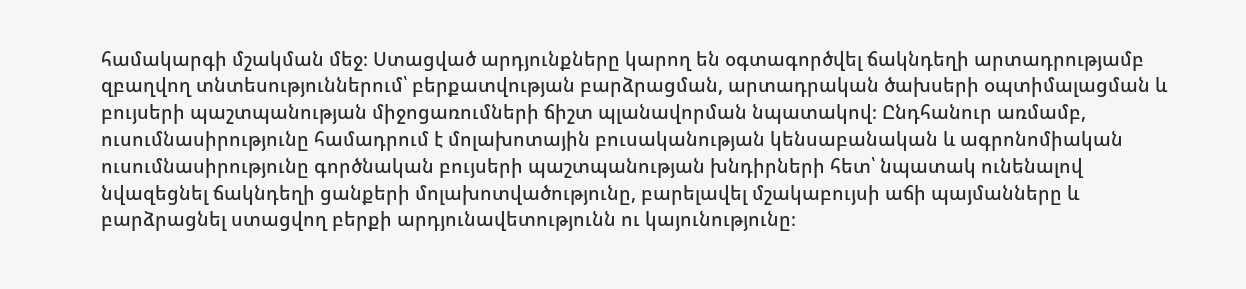համակարգի մշակման մեջ։ Ստացված արդյունքները կարող են օգտագործվել ճակնդեղի արտադրությամբ զբաղվող տնտեսություններում՝ բերքատվության բարձրացման, արտադրական ծախսերի օպտիմալացման և բույսերի պաշտպանության միջոցառումների ճիշտ պլանավորման նպատակով։ Ընդհանուր առմամբ, ուսումնասիրությունը համադրում է մոլախոտային բուսականության կենսաբանական և ագրոնոմիական ուսումնասիրությունը գործնական բույսերի պաշտպանության խնդիրների հետ՝ նպատակ ունենալով նվազեցնել ճակնդեղի ցանքերի մոլախոտվածությունը, բարելավել մշակաբույսի աճի պայմանները և բարձրացնել ստացվող բերքի արդյունավետությունն ու կայունությունը։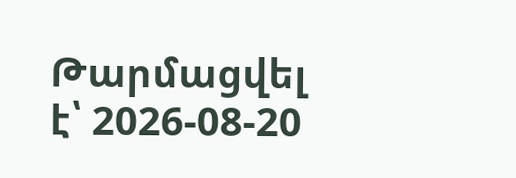Թարմացվել է՝ 2026-08-20